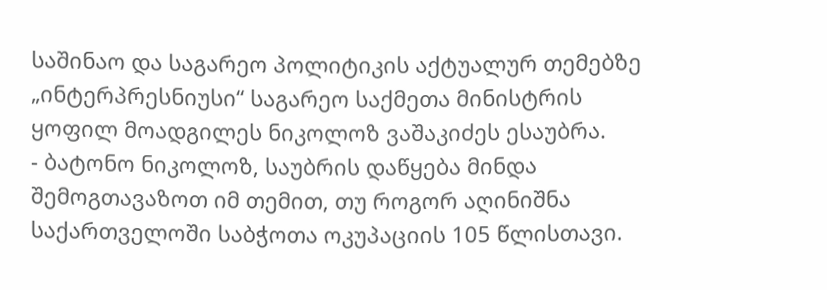საშინაო და საგარეო პოლიტიკის აქტუალურ თემებზე „ინტერპრესნიუსი“ საგარეო საქმეთა მინისტრის ყოფილ მოადგილეს ნიკოლოზ ვაშაკიძეს ესაუბრა.
- ბატონო ნიკოლოზ, საუბრის დაწყება მინდა შემოგთავაზოთ იმ თემით, თუ როგორ აღინიშნა საქართველოში საბჭოთა ოკუპაციის 105 წლისთავი.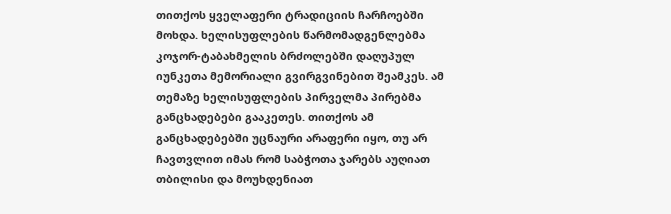თითქოს ყველაფერი ტრადიციის ჩარჩოებში მოხდა. ხელისუფლების წარმომადგენლებმა კოჯორ-ტაბახმელის ბრძოლებში დაღუპულ იუნკეთა მემორიალი გვირგვინებით შეამკეს. ამ თემაზე ხელისუფლების პირველმა პირებმა განცხადებები გააკეთეს. თითქოს ამ განცხადებებში უცნაური არაფერი იყო, თუ არ ჩავთვლით იმას რომ საბჭოთა ჯარებს აუღიათ თბილისი და მოუხდენიათ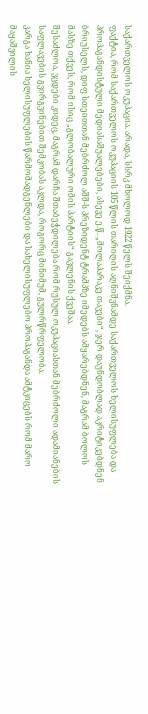საქართველოს ოკუპაცია. არადა, სსრკ მხოლოდ 1922 წელს შეიქმნა.
ფაქტია, რომ საქართველოს ოკუპაციის 105 წლის თარიღის აღნიშვნამდე საქართველოს ხელისუფლება და პროპაგანდისტული მედიასაშუალებები, ასევე ე.წ. „მოლაპარაკე თავები“, ჯერ დაუნდობლად აკრიტიკებდნენ ბრიუსელს, დიფ სთეითთან მებრძოლ აშშ-ს პრეზიდენტ ტრამპზე იმედებს ამყარებდნენ, მაგრამ ბოლოს მასზე თქვეს, რომ ისიც „გლობალური ომის პარტიის“ გავლენის ქვეშაა.
შესაძლოა, ვცდები კიდეც, მაგრამ დარჩა შთაბეჭდილება რომ რუსულ ოკუპაციასთან მებრძოლი ადამიანების საფლავების გვირგვინებით შემკობას აკლდა, როგორც მინიმუმ, გულრწრფელობა.
კარგა ხანია ხელისუფლების წარმომადგენლები და სახელისუფლებო პროპაგანდა ამტკიცებს რომ მარო მაყაშვილის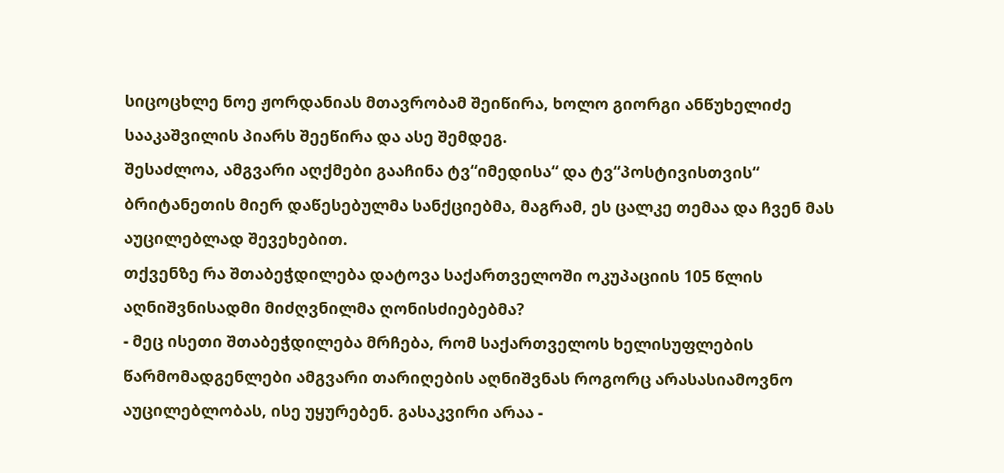სიცოცხლე ნოე ჟორდანიას მთავრობამ შეიწირა, ხოლო გიორგი ანწუხელიძე სააკაშვილის პიარს შეეწირა და ასე შემდეგ.
შესაძლოა, ამგვარი აღქმები გააჩინა ტვ“იმედისა“ და ტვ“პოსტივისთვის“ ბრიტანეთის მიერ დაწესებულმა სანქციებმა, მაგრამ, ეს ცალკე თემაა და ჩვენ მას აუცილებლად შევეხებით.
თქვენზე რა შთაბეჭდილება დატოვა საქართველოში ოკუპაციის 105 წლის აღნიშვნისადმი მიძღვნილმა ღონისძიებებმა?
- მეც ისეთი შთაბეჭდილება მრჩება, რომ საქართველოს ხელისუფლების წარმომადგენლები ამგვარი თარიღების აღნიშვნას როგორც არასასიამოვნო აუცილებლობას, ისე უყურებენ. გასაკვირი არაა -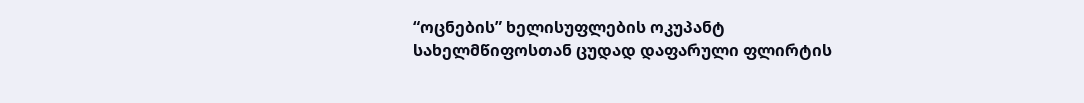“ოცნების” ხელისუფლების ოკუპანტ სახელმწიფოსთან ცუდად დაფარული ფლირტის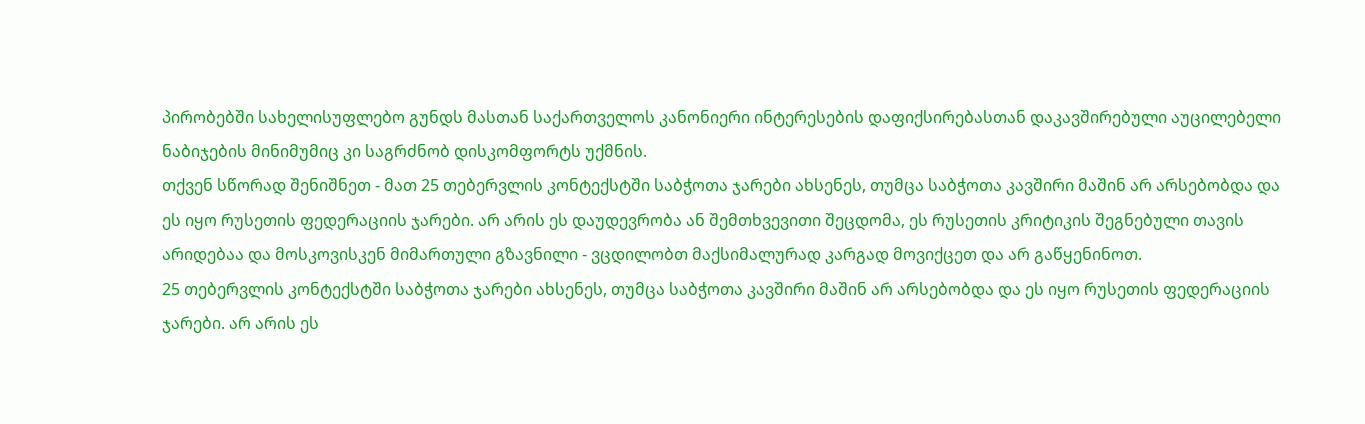პირობებში სახელისუფლებო გუნდს მასთან საქართველოს კანონიერი ინტერესების დაფიქსირებასთან დაკავშირებული აუცილებელი ნაბიჯების მინიმუმიც კი საგრძნობ დისკომფორტს უქმნის.
თქვენ სწორად შენიშნეთ - მათ 25 თებერვლის კონტექსტში საბჭოთა ჯარები ახსენეს, თუმცა საბჭოთა კავშირი მაშინ არ არსებობდა და ეს იყო რუსეთის ფედერაციის ჯარები. არ არის ეს დაუდევრობა ან შემთხვევითი შეცდომა, ეს რუსეთის კრიტიკის შეგნებული თავის არიდებაა და მოსკოვისკენ მიმართული გზავნილი - ვცდილობთ მაქსიმალურად კარგად მოვიქცეთ და არ გაწყენინოთ.
25 თებერვლის კონტექსტში საბჭოთა ჯარები ახსენეს, თუმცა საბჭოთა კავშირი მაშინ არ არსებობდა და ეს იყო რუსეთის ფედერაციის ჯარები. არ არის ეს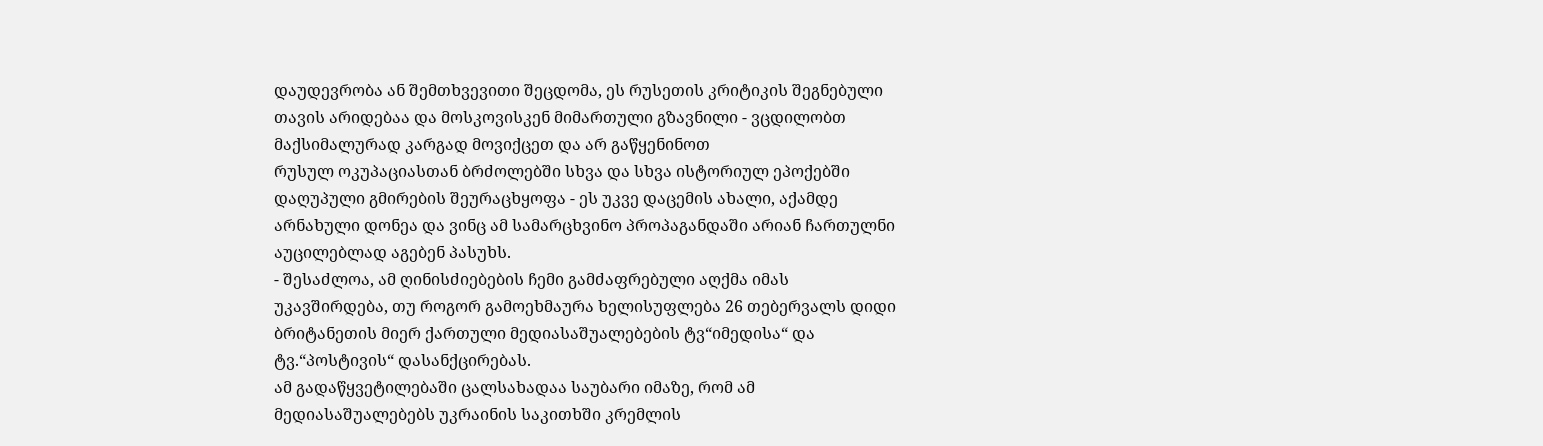დაუდევრობა ან შემთხვევითი შეცდომა, ეს რუსეთის კრიტიკის შეგნებული თავის არიდებაა და მოსკოვისკენ მიმართული გზავნილი - ვცდილობთ მაქსიმალურად კარგად მოვიქცეთ და არ გაწყენინოთ
რუსულ ოკუპაციასთან ბრძოლებში სხვა და სხვა ისტორიულ ეპოქებში დაღუპული გმირების შეურაცხყოფა - ეს უკვე დაცემის ახალი, აქამდე არნახული დონეა და ვინც ამ სამარცხვინო პროპაგანდაში არიან ჩართულნი აუცილებლად აგებენ პასუხს.
- შესაძლოა, ამ ღინისძიებების ჩემი გამძაფრებული აღქმა იმას უკავშირდება, თუ როგორ გამოეხმაურა ხელისუფლება 26 თებერვალს დიდი ბრიტანეთის მიერ ქართული მედიასაშუალებების ტვ“იმედისა“ და ტვ.“პოსტივის“ დასანქცირებას.
ამ გადაწყვეტილებაში ცალსახადაა საუბარი იმაზე, რომ ამ მედიასაშუალებებს უკრაინის საკითხში კრემლის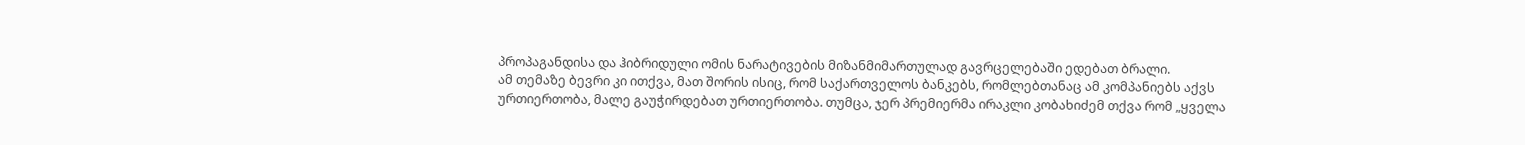პროპაგანდისა და ჰიბრიდული ომის ნარატივების მიზანმიმართულად გავრცელებაში ედებათ ბრალი.
ამ თემაზე ბევრი კი ითქვა, მათ შორის ისიც, რომ საქართველოს ბანკებს, რომლებთანაც ამ კომპანიებს აქვს ურთიერთობა, მალე გაუჭირდებათ ურთიერთობა. თუმცა, ჯერ პრემიერმა ირაკლი კობახიძემ თქვა რომ „ყველა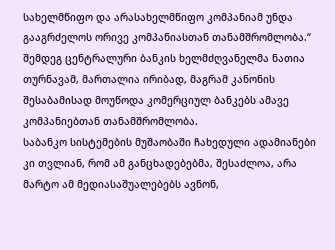სახელმწიფო და არასახელმწიფო კომპანიამ უნდა გააგრძელოს ორივე კომპანიასთან თანამშრომლობა.“
შემდეგ ცენტრალური ბანკის ხელმძღვანელმა ნათია თურნავამ, მართალია ირიბად, მაგრამ კანონის შესაბამისად მოუწოდა კომერციულ ბანკებს ამავე კომპანიებთან თანამშრომლობა.
საბანკო სისტემების მუშაობაში ჩახედული ადამიანები კი თვლიან, რომ ამ განცხადებებმა, შესაძლოა, არა მარტო ამ მედიასაშუალებებს ავნონ,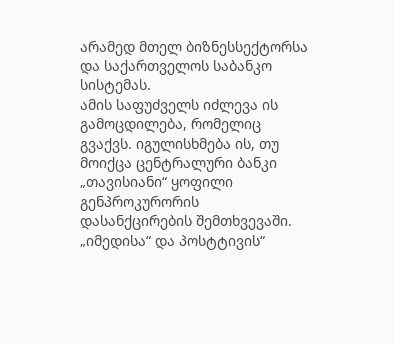არამედ მთელ ბიზნესსექტორსა და საქართველოს საბანკო სისტემას.
ამის საფუძველს იძლევა ის გამოცდილება, რომელიც გვაქვს. იგულისხმება ის, თუ მოიქცა ცენტრალური ბანკი „თავისიანი“ ყოფილი გენპროკურორის დასანქცირების შემთხვევაში.
„იმედისა“ და პოსტტივის“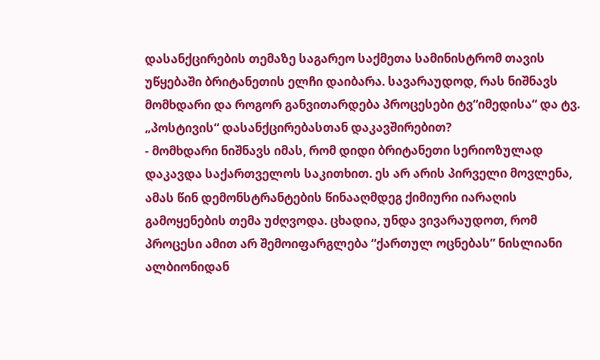დასანქცირების თემაზე საგარეო საქმეთა სამინისტრომ თავის უწყებაში ბრიტანეთის ელჩი დაიბარა. სავარაუდოდ, რას ნიშნავს მომხდარი და როგორ განვითარდება პროცესები ტვ“იმედისა“ და ტვ. „პოსტივის“ დასანქცირებასთან დაკავშირებით?
- მომხდარი ნიშნავს იმას, რომ დიდი ბრიტანეთი სერიოზულად დაკავდა საქართველოს საკითხით. ეს არ არის პირველი მოვლენა, ამას წინ დემონსტრანტების წინააღმდეგ ქიმიური იარაღის გამოყენების თემა უძღვოდა. ცხადია, უნდა ვივარაუდოთ, რომ პროცესი ამით არ შემოიფარგლება “ქართულ ოცნებას” ნისლიანი ალბიონიდან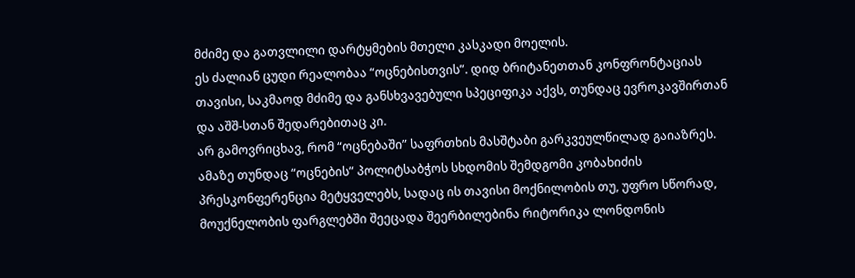მძიმე და გათვლილი დარტყმების მთელი კასკადი მოელის.
ეს ძალიან ცუდი რეალობაა “ოცნებისთვის”. დიდ ბრიტანეთთან კონფრონტაციას თავისი, საკმაოდ მძიმე და განსხვავებული სპეციფიკა აქვს, თუნდაც ევროკავშირთან და აშშ-სთან შედარებითაც კი.
არ გამოვრიცხავ, რომ “ოცნებაში” საფრთხის მასშტაბი გარკვეულწილად გაიაზრეს. ამაზე თუნდაც “ოცნების” პოლიტსაბჭოს სხდომის შემდგომი კობახიძის პრესკონფერენცია მეტყველებს, სადაც ის თავისი მოქნილობის თუ, უფრო სწორად, მოუქნელობის ფარგლებში შეეცადა შეერბილებინა რიტორიკა ლონდონის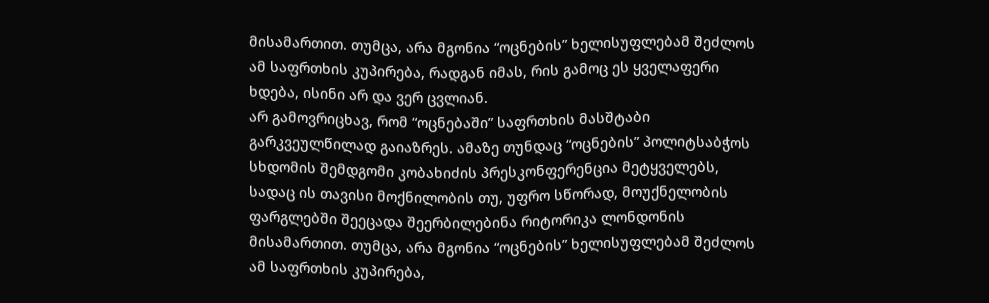მისამართით. თუმცა, არა მგონია “ოცნების” ხელისუფლებამ შეძლოს ამ საფრთხის კუპირება, რადგან იმას, რის გამოც ეს ყველაფერი ხდება, ისინი არ და ვერ ცვლიან.
არ გამოვრიცხავ, რომ “ოცნებაში” საფრთხის მასშტაბი გარკვეულწილად გაიაზრეს. ამაზე თუნდაც “ოცნების” პოლიტსაბჭოს სხდომის შემდგომი კობახიძის პრესკონფერენცია მეტყველებს, სადაც ის თავისი მოქნილობის თუ, უფრო სწორად, მოუქნელობის ფარგლებში შეეცადა შეერბილებინა რიტორიკა ლონდონის მისამართით. თუმცა, არა მგონია “ოცნების” ხელისუფლებამ შეძლოს ამ საფრთხის კუპირება,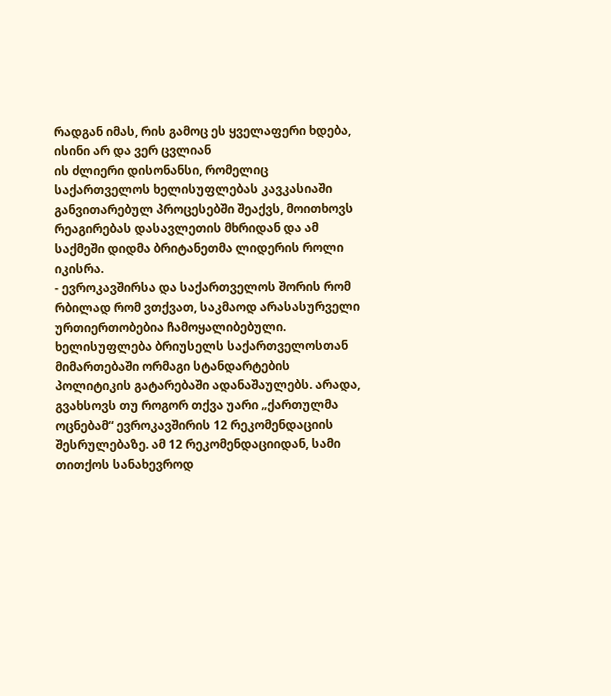რადგან იმას, რის გამოც ეს ყველაფერი ხდება, ისინი არ და ვერ ცვლიან
ის ძლიერი დისონანსი, რომელიც საქართველოს ხელისუფლებას კავკასიაში განვითარებულ პროცესებში შეაქვს, მოითხოვს რეაგირებას დასავლეთის მხრიდან და ამ საქმეში დიდმა ბრიტანეთმა ლიდერის როლი იკისრა.
- ევროკავშირსა და საქართველოს შორის რომ რბილად რომ ვთქვათ, საკმაოდ არასასურველი ურთიერთობებია ჩამოყალიბებული.
ხელისუფლება ბრიუსელს საქართველოსთან მიმართებაში ორმაგი სტანდარტების პოლიტიკის გატარებაში ადანაშაულებს. არადა, გვახსოვს თუ როგორ თქვა უარი „ქართულმა ოცნებამ“ ევროკავშირის 12 რეკომენდაციის შესრულებაზე. ამ 12 რეკომენდაციიდან, სამი თითქოს სანახევროდ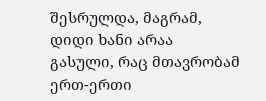შესრულდა, მაგრამ, დიდი ხანი არაა გასული, რაც მთავრობამ ერთ-ერთი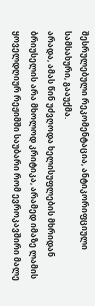შესრულებული რეკომენტაცია, ანტიკორიფციული სამსახური, გააუქმა.
არადა, ამას წინ უძვღოდა ხელისუფლების მხრიდან ბრიუსელის არა მხოლოდ კრიტიკა, არამედ იმაზე ლამის ყოველდღიურ რეჟიმში საუბარი რომ ევროკავშირი მალე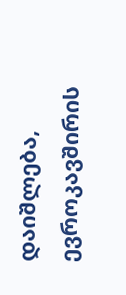დაიშლება, ევროკავშირის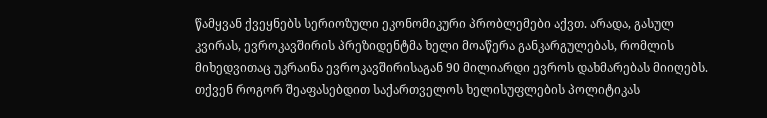წამყვან ქვეყნებს სერიოზული ეკონომიკური პრობლემები აქვთ. არადა, გასულ კვირას, ევროკავშირის პრეზიდენტმა ხელი მოაწერა განკარგულებას, რომლის მიხედვითაც უკრაინა ევროკავშირისაგან 90 მილიარდი ევროს დახმარებას მიიღებს.
თქვენ როგორ შეაფასებდით საქართველოს ხელისუფლების პოლიტიკას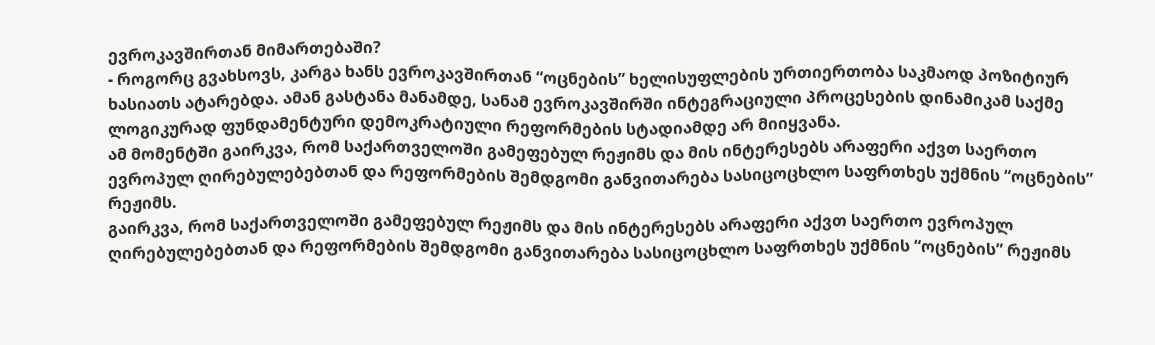ევროკავშირთან მიმართებაში?
- როგორც გვახსოვს, კარგა ხანს ევროკავშირთან “ოცნების” ხელისუფლების ურთიერთობა საკმაოდ პოზიტიურ ხასიათს ატარებდა. ამან გასტანა მანამდე, სანამ ევროკავშირში ინტეგრაციული პროცესების დინამიკამ საქმე ლოგიკურად ფუნდამენტური დემოკრატიული რეფორმების სტადიამდე არ მიიყვანა.
ამ მომენტში გაირკვა, რომ საქართველოში გამეფებულ რეჟიმს და მის ინტერესებს არაფერი აქვთ საერთო ევროპულ ღირებულებებთან და რეფორმების შემდგომი განვითარება სასიცოცხლო საფრთხეს უქმნის “ოცნების” რეჟიმს.
გაირკვა, რომ საქართველოში გამეფებულ რეჟიმს და მის ინტერესებს არაფერი აქვთ საერთო ევროპულ ღირებულებებთან და რეფორმების შემდგომი განვითარება სასიცოცხლო საფრთხეს უქმნის “ოცნების” რეჟიმს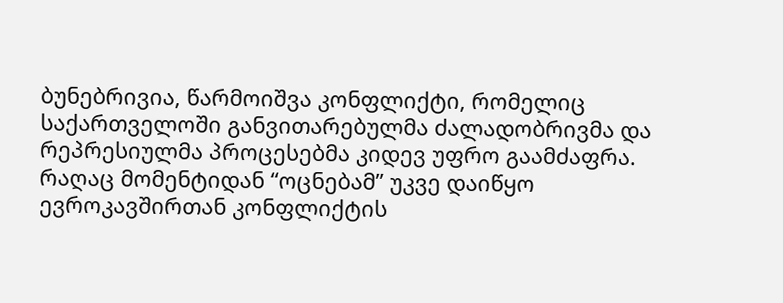ბუნებრივია, წარმოიშვა კონფლიქტი, რომელიც საქართველოში განვითარებულმა ძალადობრივმა და რეპრესიულმა პროცესებმა კიდევ უფრო გაამძაფრა. რაღაც მომენტიდან “ოცნებამ” უკვე დაიწყო ევროკავშირთან კონფლიქტის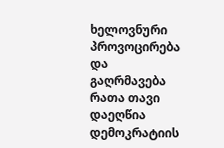ხელოვნური პროვოცირება და გაღრმავება რათა თავი დაეღწია დემოკრატიის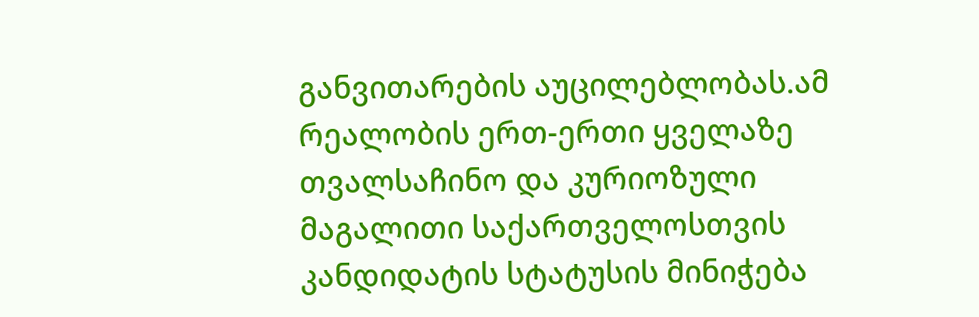განვითარების აუცილებლობას.ამ რეალობის ერთ-ერთი ყველაზე თვალსაჩინო და კურიოზული მაგალითი საქართველოსთვის კანდიდატის სტატუსის მინიჭება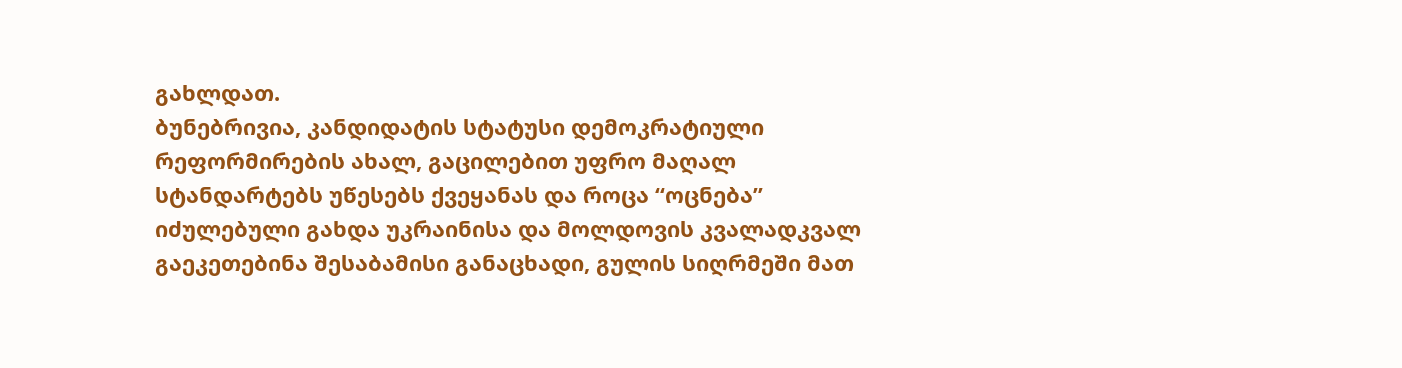გახლდათ.
ბუნებრივია, კანდიდატის სტატუსი დემოკრატიული რეფორმირების ახალ, გაცილებით უფრო მაღალ სტანდარტებს უწესებს ქვეყანას და როცა “ოცნება” იძულებული გახდა უკრაინისა და მოლდოვის კვალადკვალ გაეკეთებინა შესაბამისი განაცხადი, გულის სიღრმეში მათ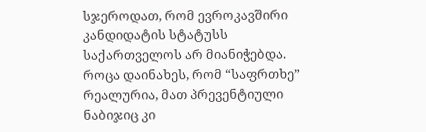სჯეროდათ, რომ ევროკავშირი კანდიდატის სტატუსს საქართველოს არ მიანიჭებდა. როცა დაინახეს, რომ “საფრთხე” რეალურია, მათ პრევენტიული ნაბიჯიც კი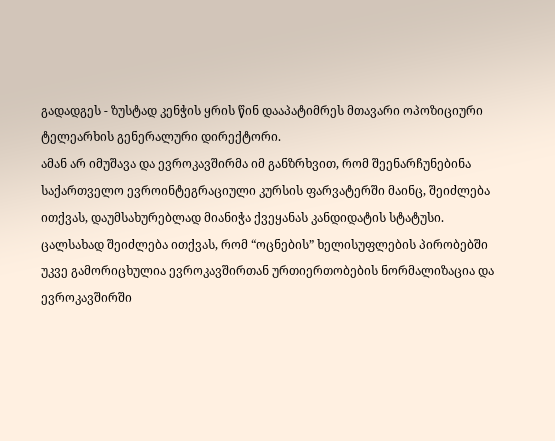გადადგეს - ზუსტად კენჭის ყრის წინ დააპატიმრეს მთავარი ოპოზიციური ტელეარხის გენერალური დირექტორი.
ამან არ იმუშავა და ევროკავშირმა იმ განზრხვით, რომ შეენარჩუნებინა საქართველო ევროინტეგრაციული კურსის ფარვატერში მაინც, შეიძლება ითქვას, დაუმსახურებლად მიანიჭა ქვეყანას კანდიდატის სტატუსი.
ცალსახად შეიძლება ითქვას, რომ “ოცნების” ხელისუფლების პირობებში უკვე გამორიცხულია ევროკავშირთან ურთიერთობების ნორმალიზაცია და ევროკავშირში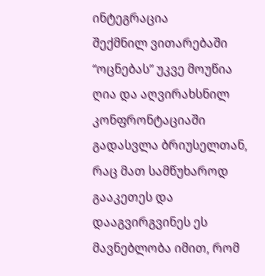ინტეგრაცია
შექმნილ ვითარებაში “ოცნებას” უკვე მოუწია ღია და აღვირახსნილ კონფრონტაციაში გადასვლა ბრიუსელთან, რაც მათ სამწუხაროდ გააკეთეს და დააგვირგვინეს ეს მავნებლობა იმით, რომ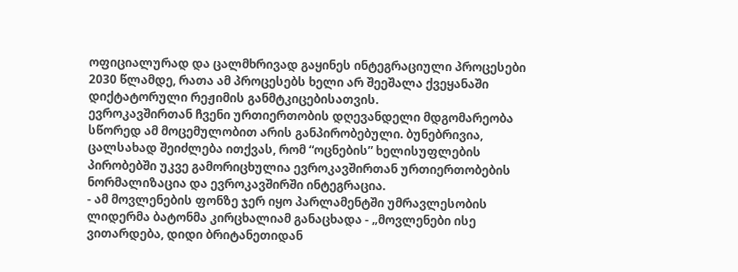ოფიციალურად და ცალმხრივად გაყინეს ინტეგრაციული პროცესები 2030 წლამდე, რათა ამ პროცესებს ხელი არ შეეშალა ქვეყანაში დიქტატორული რეჟიმის განმტკიცებისათვის.
ევროკავშირთან ჩვენი ურთიერთობის დღევანდელი მდგომარეობა სწორედ ამ მოცემულობით არის განპირობებული. ბუნებრივია, ცალსახად შეიძლება ითქვას, რომ “ოცნების” ხელისუფლების პირობებში უკვე გამორიცხულია ევროკავშირთან ურთიერთობების ნორმალიზაცია და ევროკავშირში ინტეგრაცია.
- ამ მოვლენების ფონზე ჯერ იყო პარლამენტში უმრავლესობის ლიდერმა ბატონმა კირცხალიამ განაცხადა - „მოვლენები ისე ვითარდება, დიდი ბრიტანეთიდან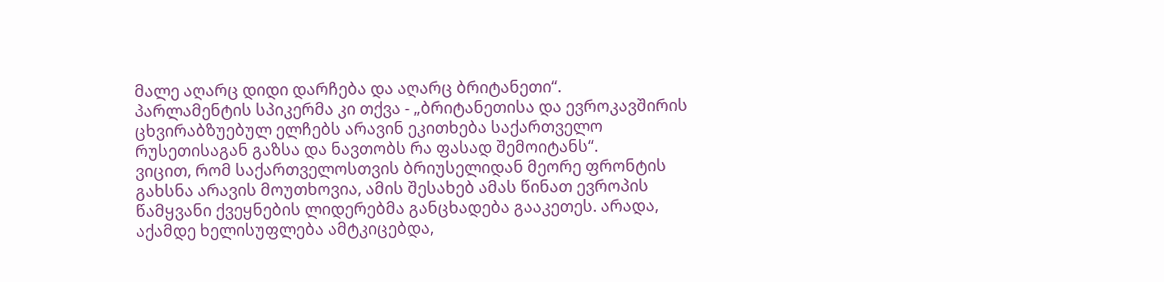მალე აღარც დიდი დარჩება და აღარც ბრიტანეთი“.
პარლამენტის სპიკერმა კი თქვა - „ბრიტანეთისა და ევროკავშირის ცხვირაბზუებულ ელჩებს არავინ ეკითხება საქართველო რუსეთისაგან გაზსა და ნავთობს რა ფასად შემოიტანს“.
ვიცით, რომ საქართველოსთვის ბრიუსელიდან მეორე ფრონტის გახსნა არავის მოუთხოვია, ამის შესახებ ამას წინათ ევროპის წამყვანი ქვეყნების ლიდერებმა განცხადება გააკეთეს. არადა, აქამდე ხელისუფლება ამტკიცებდა,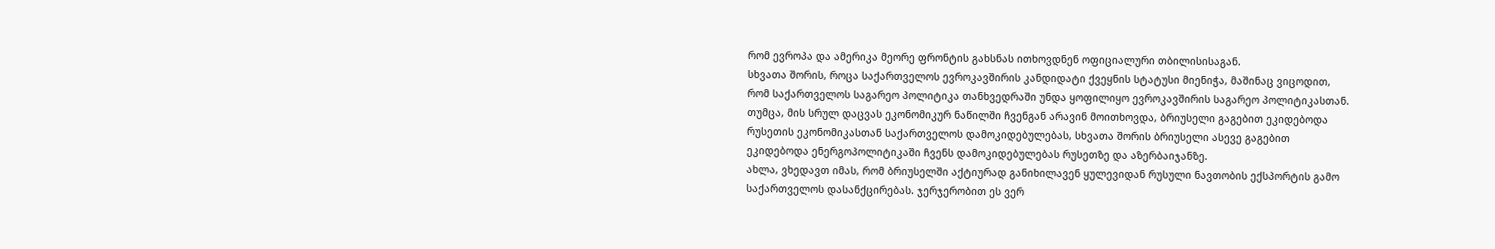რომ ევროპა და ამერიკა მეორე ფრონტის გახსნას ითხოვდნენ ოფიციალური თბილისისაგან.
სხვათა შორის, როცა საქართველოს ევროკავშირის კანდიდატი ქვეყნის სტატუსი მიენიჭა, მაშინაც ვიცოდით, რომ საქართველოს საგარეო პოლიტიკა თანხვედრაში უნდა ყოფილიყო ევროკავშირის საგარეო პოლიტიკასთან.
თუმცა, მის სრულ დაცვას ეკონომიკურ ნაწილში ჩვენგან არავინ მოითხოვდა, ბრიუსელი გაგებით ეკიდებოდა რუსეთის ეკონომიკასთან საქართველოს დამოკიდებულებას, სხვათა შორის ბრიუსელი ასევე გაგებით ეკიდებოდა ენერგოპოლიტიკაში ჩვენს დამოკიდებულებას რუსეთზე და აზერბაიჯანზე.
ახლა, ვხედავთ იმას, რომ ბრიუსელში აქტიურად განიხილავენ ყულევიდან რუსული ნავთობის ექსპორტის გამო საქართველოს დასანქცირებას. ჯერჯერობით ეს ვერ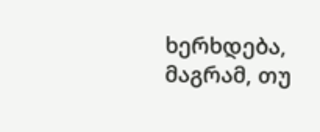ხერხდება, მაგრამ, თუ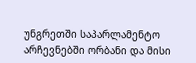უნგრეთში საპარლამენტო არჩევნებში ორბანი და მისი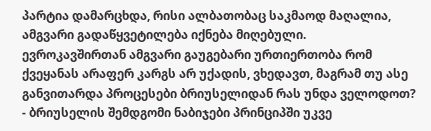პარტია დამარცხდა, რისი ალბათობაც საკმაოდ მაღალია, ამგვარი გადაწყვეტილება იქნება მიღებული.
ევროკავშირთან ამგვარი გაუგებარი ურთიერთობა რომ ქვეყანას არაფერ კარგს არ უქადის, ვხედავთ, მაგრამ თუ ასე განვითარდა პროცესები ბრიუსელიდან რას უნდა ველოდოთ?
- ბრიუსელის შემდგომი ნაბიჯები პრინციპში უკვე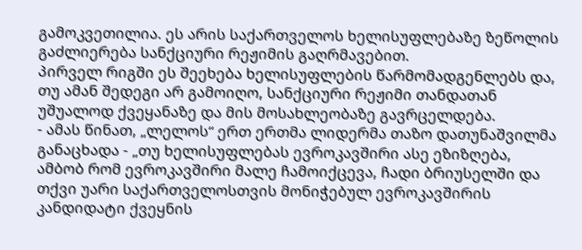გამოკვეთილია. ეს არის საქართველოს ხელისუფლებაზე ზეწოლის გაძლიერება სანქციური რეჟიმის გაღრმავებით.
პირველ რიგში ეს შეეხება ხელისუფლების წარმომადგენლებს და, თუ ამან შედეგი არ გამოიღო, სანქციური რეჟიმი თანდათან უშუალოდ ქვეყანაზე და მის მოსახლეობაზე გავრცელდება.
- ამას წინათ, „ლელოს“ ერთ ერთმა ლიდერმა თაზო დათუნაშვილმა განაცხადა - „თუ ხელისუფლებას ევროკავშირი ასე ეზიზღება, ამბობ რომ ევროკავშირი მალე ჩამოიქცევა, ჩადი ბრიუსელში და თქვი უარი საქართველოსთვის მონიჭებულ ევროკავშირის კანდიდატი ქვეყნის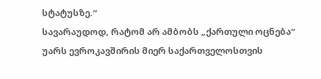სტატუსზე.“
სავარაუდოდ, რატომ არ ამბობს „ქართული ოცნება“ უარს ევროკავშირის მიერ საქართველოსთვის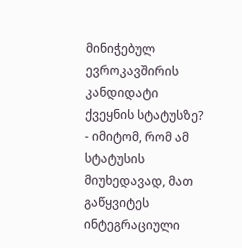მინიჭებულ ევროკავშირის კანდიდატი ქვეყნის სტატუსზე?
- იმიტომ, რომ ამ სტატუსის მიუხედავად, მათ გაწყვიტეს ინტეგრაციული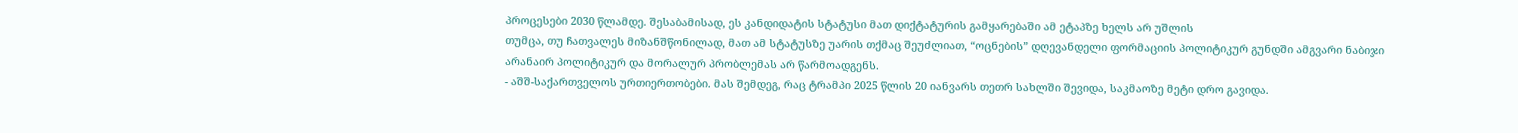პროცესები 2030 წლამდე. შესაბამისად, ეს კანდიდატის სტატუსი მათ დიქტატურის გამყარებაში ამ ეტაპზე ხელს არ უშლის
თუმცა, თუ ჩათვალეს მიზანშწონილად, მათ ამ სტატუსზე უარის თქმაც შეუძლიათ, “ოცნების” დღევანდელი ფორმაციის პოლიტიკურ გუნდში ამგვარი ნაბიჯი არანაირ პოლიტიკურ და მორალურ პრობლემას არ წარმოადგენს.
- აშშ-საქართველოს ურთიერთობები. მას შემდეგ, რაც ტრამპი 2025 წლის 20 იანვარს თეთრ სახლში შევიდა, საკმაოზე მეტი დრო გავიდა.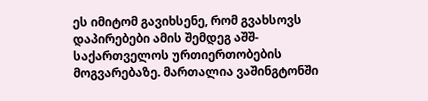ეს იმიტომ გავიხსენე, რომ გვახსოვს დაპირებები ამის შემდეგ აშშ-საქართველოს ურთიერთობების მოგვარებაზე. მართალია ვაშინგტონში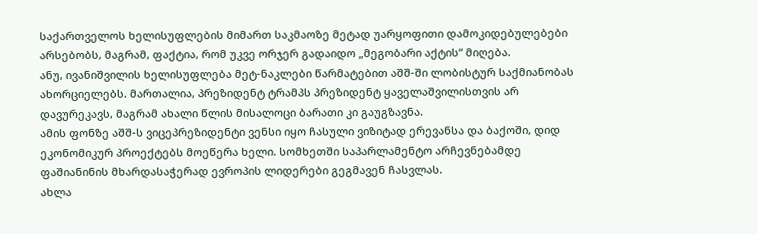საქართველოს ხელისუფლების მიმართ საკმაოზე მეტად უარყოფითი დამოკიდებულებები არსებობს, მაგრამ, ფაქტია, რომ უკვე ორჯერ გადაიდო „მეგობარი აქტის“ მიღება.
ანუ, ივანიშვილის ხელისუფლება მეტ-ნაკლები წარმატებით აშშ-ში ლობისტურ საქმიანობას ახორციელებს. მართალია, პრეზიდენტ ტრამპს პრეზიდენტ ყაველაშვილისთვის არ დავურეკავს, მაგრამ ახალი წლის მისალოცი ბარათი კი გაუგზავნა.
ამის ფონზე აშშ-ს ვიცეპრეზიდენტი ვენსი იყო ჩასული ვიზიტად ერევანსა და ბაქოში, დიდ ეკონომიკურ პროექტებს მოეწერა ხელი. სომხეთში საპარლამენტო არჩევნებამდე ფაშიანინის მხარდასაჭერად ევროპის ლიდერები გეგმავენ ჩასვლას.
ახლა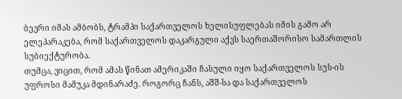ბევრი იმას ამბობს, ტრამპი საქართველოს ხელისუფლებას იმის გამო არ ელეპარაკება, რომ საქართველოს დაკარგული აქვს საერთაშორისო სამართლის სუბიექტურობა.
თუმცა, ვიცით, რომ ამას წინათ ამერიკაში ჩასული იყო საქართველოს სუს-ის უფროსი მამუკა მდინარაძე. როგორც ჩანს, აშშ-სა და საქართველოს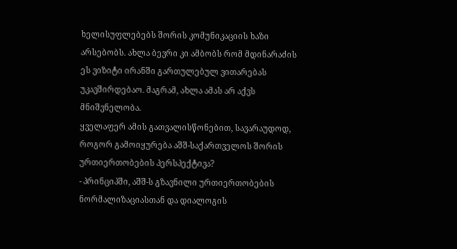ხელისუფლებებს შორის კომუნიკაციის ხაზი არსებობს. ახლა ბევრი კი ამბობს რომ მდინარაძის ეს ვიზიტი ირანში გართულებულ ვითარებას უკავშირდებაო. მაგრამ, ახლა ამას არ აქვს მნიშვნელობა.
ყველაფერ ამის გათვალისწონებით, სავარაუდოდ, როგორ გამოიყურება აშშ-საქართველოს შორის ურთიერთობების პერსპექტივა?
- პრინციპში, აშშ-ს გზავნილი ურთიერთობების ნორმალიზაციასთან და დიალოგის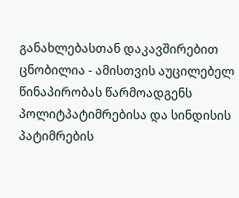განახლებასთან დაკავშირებით ცნობილია - ამისთვის აუცილებელ წინაპირობას წარმოადგენს პოლიტპატიმრებისა და სინდისის პატიმრების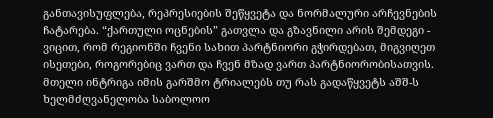განთავისუფლება, რეპრესიების შეწყვეტა და ნორმალური არჩევნების ჩატარება. “ქართული ოცნების” გათვლა და გზავნილი არის შემდეგი - ვიცით, რომ რეგიონში ჩვენი სახით პარტნიორი გჭირდებათ, მიგვიღეთ ისეთები, როგორებიც ვართ და ჩვენ მზად ვართ პარტნიორობისათვის. მთელი ინტრიგა იმის გარშმო ტრიალებს თუ რას გადაწყვეტს აშშ-ს ხელმძღვანელობა საბოლოო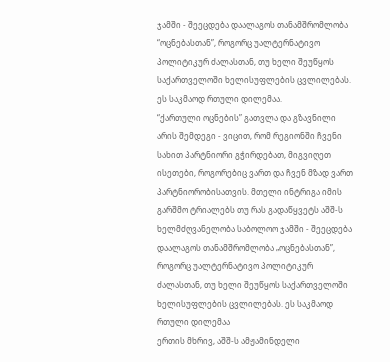ჯამში - შეეცდება დაალაგოს თანამშრომლობა “ოცნებასთან”, როგორც უალტერნატივო პოლიტიკურ ძალასთან, თუ ხელი შეუწყოს საქართველოში ხელისუფლების ცვლილებას. ეს საკმაოდ რთული დილემაა.
“ქართული ოცნების” გათვლა და გზავნილი არის შემდეგი - ვიცით, რომ რეგიონში ჩვენი სახით პარტნიორი გჭირდებათ, მიგვიღეთ ისეთები, როგორებიც ვართ და ჩვენ მზად ვართ პარტნიორობისათვის. მთელი ინტრიგა იმის გარშმო ტრიალებს თუ რას გადაწყვეტს აშშ-ს ხელმძღვანელობა საბოლოო ჯამში - შეეცდება დაალაგოს თანამშრომლობა „ოცნებასთან”, როგორც უალტერნატივო პოლიტიკურ ძალასთან, თუ ხელი შეუწყოს საქართველოში ხელისუფლების ცვლილებას. ეს საკმაოდ რთული დილემაა
ერთის მხრივ, აშშ-ს ამჟამინდელი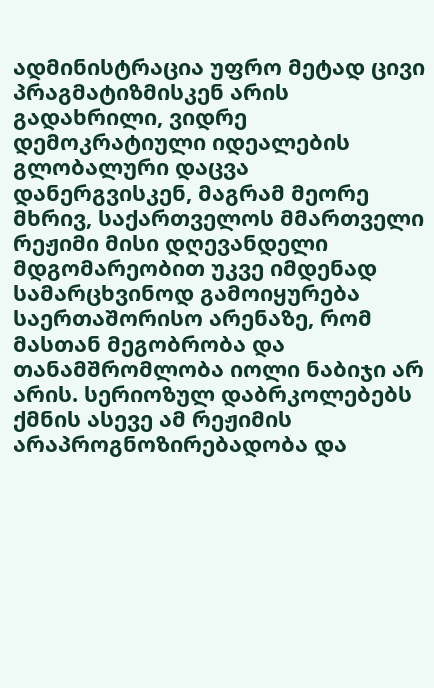ადმინისტრაცია უფრო მეტად ცივი პრაგმატიზმისკენ არის გადახრილი, ვიდრე დემოკრატიული იდეალების გლობალური დაცვა დანერგვისკენ, მაგრამ მეორე მხრივ, საქართველოს მმართველი რეჟიმი მისი დღევანდელი მდგომარეობით უკვე იმდენად სამარცხვინოდ გამოიყურება საერთაშორისო არენაზე, რომ მასთან მეგობრობა და თანამშრომლობა იოლი ნაბიჯი არ არის. სერიოზულ დაბრკოლებებს ქმნის ასევე ამ რეჟიმის არაპროგნოზირებადობა და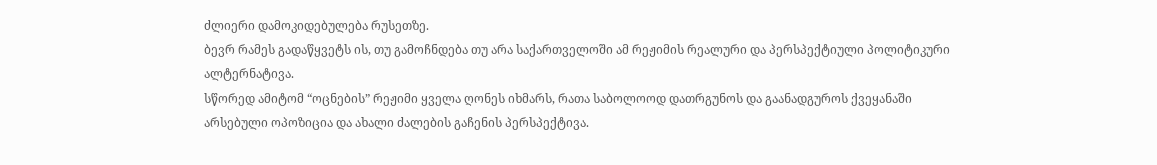ძლიერი დამოკიდებულება რუსეთზე.
ბევრ რამეს გადაწყვეტს ის, თუ გამოჩნდება თუ არა საქართველოში ამ რეჟიმის რეალური და პერსპექტიული პოლიტიკური ალტერნატივა.
სწორედ ამიტომ “ოცნების” რეჟიმი ყველა ღონეს იხმარს, რათა საბოლოოდ დათრგუნოს და გაანადგუროს ქვეყანაში არსებული ოპოზიცია და ახალი ძალების გაჩენის პერსპექტივა.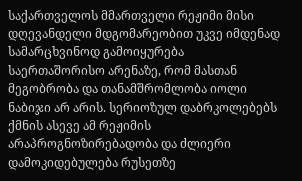საქართველოს მმართველი რეჟიმი მისი დღევანდელი მდგომარეობით უკვე იმდენად სამარცხვინოდ გამოიყურება საერთაშორისო არენაზე, რომ მასთან მეგობრობა და თანამშრომლობა იოლი ნაბიჯი არ არის. სერიოზულ დაბრკოლებებს ქმნის ასევე ამ რეჟიმის არაპროგნოზირებადობა და ძლიერი დამოკიდებულება რუსეთზე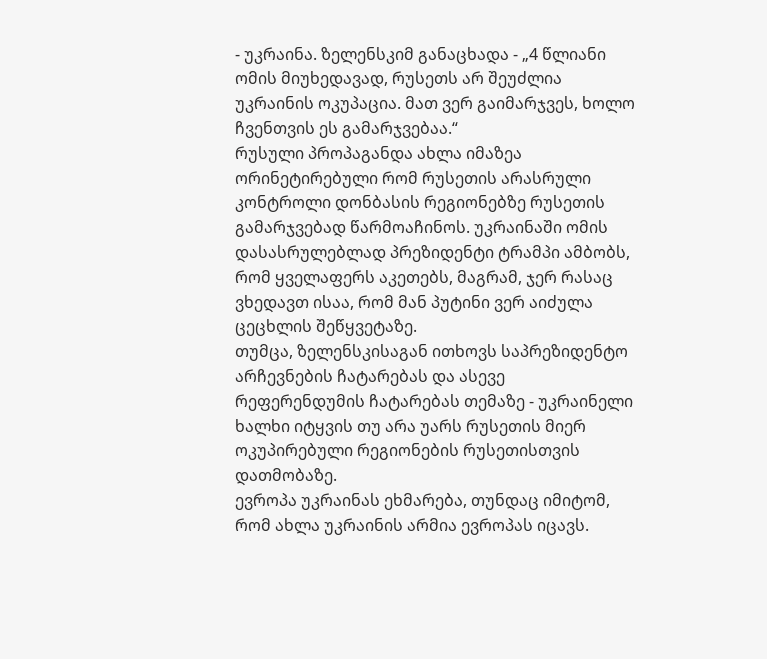- უკრაინა. ზელენსკიმ განაცხადა - „4 წლიანი ომის მიუხედავად, რუსეთს არ შეუძლია უკრაინის ოკუპაცია. მათ ვერ გაიმარჯვეს, ხოლო ჩვენთვის ეს გამარჯვებაა.“
რუსული პროპაგანდა ახლა იმაზეა ორინეტირებული რომ რუსეთის არასრული კონტროლი დონბასის რეგიონებზე რუსეთის გამარჯვებად წარმოაჩინოს. უკრაინაში ომის დასასრულებლად პრეზიდენტი ტრამპი ამბობს, რომ ყველაფერს აკეთებს, მაგრამ, ჯერ რასაც ვხედავთ ისაა, რომ მან პუტინი ვერ აიძულა ცეცხლის შეწყვეტაზე.
თუმცა, ზელენსკისაგან ითხოვს საპრეზიდენტო არჩევნების ჩატარებას და ასევე რეფერენდუმის ჩატარებას თემაზე - უკრაინელი ხალხი იტყვის თუ არა უარს რუსეთის მიერ ოკუპირებული რეგიონების რუსეთისთვის დათმობაზე.
ევროპა უკრაინას ეხმარება, თუნდაც იმიტომ, რომ ახლა უკრაინის არმია ევროპას იცავს.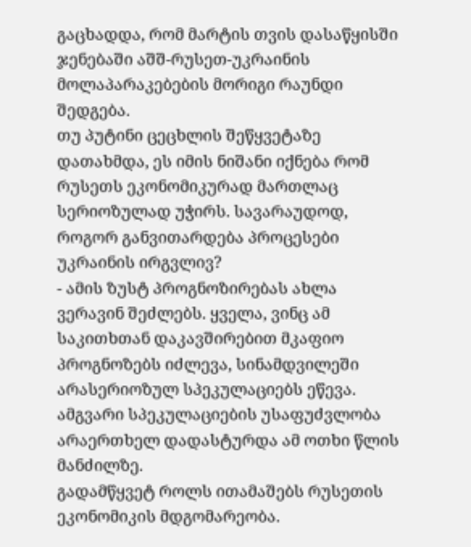გაცხადდა, რომ მარტის თვის დასაწყისში ჯენებაში აშშ-რუსეთ-უკრაინის მოლაპარაკებების მორიგი რაუნდი შედგება.
თუ პუტინი ცეცხლის შეწყვეტაზე დათახმდა, ეს იმის ნიშანი იქნება რომ რუსეთს ეკონომიკურად მართლაც სერიოზულად უჭირს. სავარაუდოდ, როგორ განვითარდება პროცესები უკრაინის ირგვლივ?
- ამის ზუსტ პროგნოზირებას ახლა ვერავინ შეძლებს. ყველა, ვინც ამ საკითხთან დაკავშირებით მკაფიო პროგნოზებს იძლევა, სინამდვილეში არასერიოზულ სპეკულაციებს ეწევა. ამგვარი სპეკულაციების უსაფუძვლობა არაერთხელ დადასტურდა ამ ოთხი წლის მანძილზე.
გადამწყვეტ როლს ითამაშებს რუსეთის ეკონომიკის მდგომარეობა.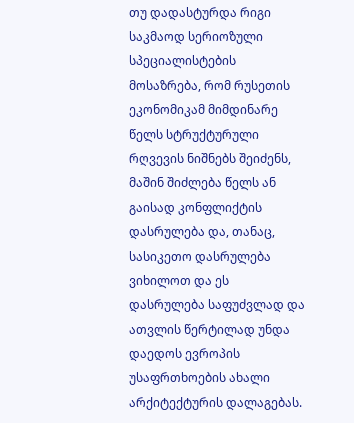თუ დადასტურდა რიგი საკმაოდ სერიოზული სპეციალისტების მოსაზრება, რომ რუსეთის ეკონომიკამ მიმდინარე წელს სტრუქტურული რღვევის ნიშნებს შეიძენს, მაშინ შიძლება წელს ან გაისად კონფლიქტის დასრულება და, თანაც, სასიკეთო დასრულება ვიხილოთ და ეს დასრულება საფუძვლად და ათვლის წერტილად უნდა დაედოს ევროპის უსაფრთხოების ახალი არქიტექტურის დალაგებას.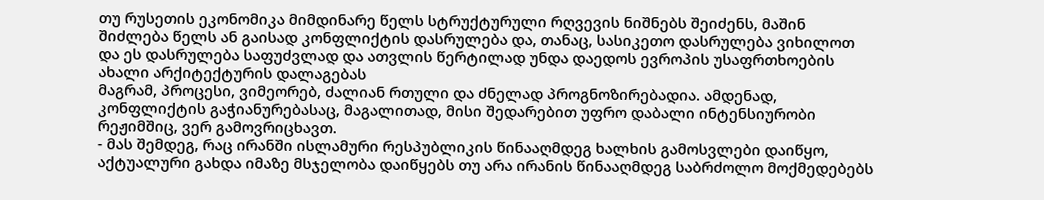თუ რუსეთის ეკონომიკა მიმდინარე წელს სტრუქტურული რღვევის ნიშნებს შეიძენს, მაშინ შიძლება წელს ან გაისად კონფლიქტის დასრულება და, თანაც, სასიკეთო დასრულება ვიხილოთ და ეს დასრულება საფუძვლად და ათვლის წერტილად უნდა დაედოს ევროპის უსაფრთხოების ახალი არქიტექტურის დალაგებას
მაგრამ, პროცესი, ვიმეორებ, ძალიან რთული და ძნელად პროგნოზირებადია. ამდენად, კონფლიქტის გაჭიანურებასაც, მაგალითად, მისი შედარებით უფრო დაბალი ინტენსიურობი რეჟიმშიც, ვერ გამოვრიცხავთ.
- მას შემდეგ, რაც ირანში ისლამური რესპუბლიკის წინააღმდეგ ხალხის გამოსვლები დაიწყო, აქტუალური გახდა იმაზე მსჯელობა დაიწყებს თუ არა ირანის წინააღმდეგ საბრძოლო მოქმედებებს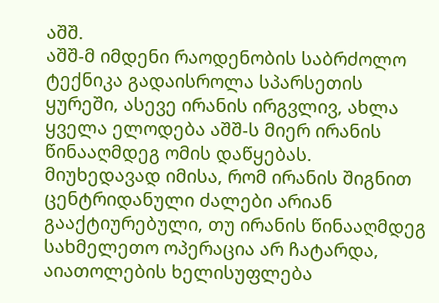აშშ.
აშშ-მ იმდენი რაოდენობის საბრძოლო ტექნიკა გადაისროლა სპარსეთის ყურეში, ასევე ირანის ირგვლივ, ახლა ყველა ელოდება აშშ-ს მიერ ირანის წინააღმდეგ ომის დაწყებას. მიუხედავად იმისა, რომ ირანის შიგნით ცენტრიდანული ძალები არიან გააქტიურებული, თუ ირანის წინააღმდეგ სახმელეთო ოპერაცია არ ჩატარდა, აიათოლების ხელისუფლება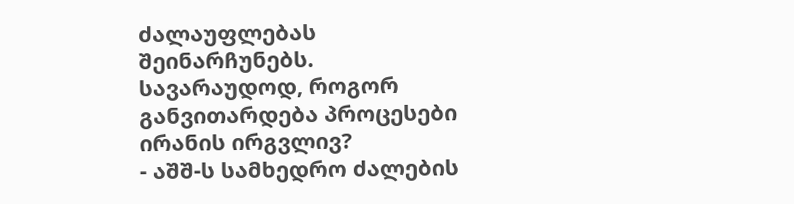ძალაუფლებას შეინარჩუნებს.
სავარაუდოდ, როგორ განვითარდება პროცესები ირანის ირგვლივ?
- აშშ-ს სამხედრო ძალების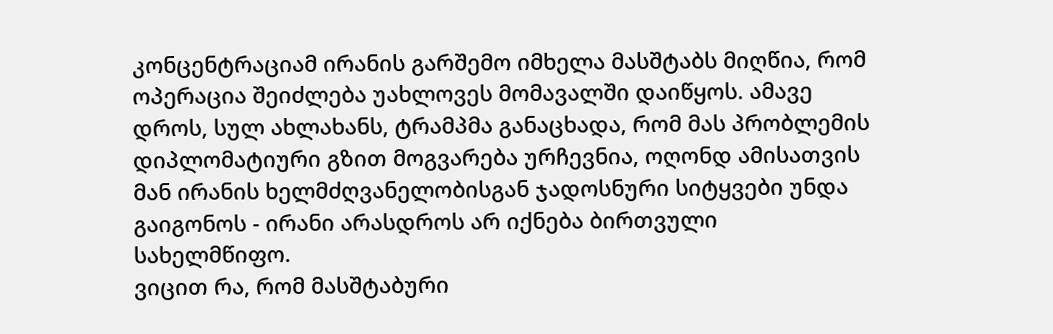კონცენტრაციამ ირანის გარშემო იმხელა მასშტაბს მიღწია, რომ ოპერაცია შეიძლება უახლოვეს მომავალში დაიწყოს. ამავე დროს, სულ ახლახანს, ტრამპმა განაცხადა, რომ მას პრობლემის დიპლომატიური გზით მოგვარება ურჩევნია, ოღონდ ამისათვის მან ირანის ხელმძღვანელობისგან ჯადოსნური სიტყვები უნდა გაიგონოს - ირანი არასდროს არ იქნება ბირთვული სახელმწიფო.
ვიცით რა, რომ მასშტაბური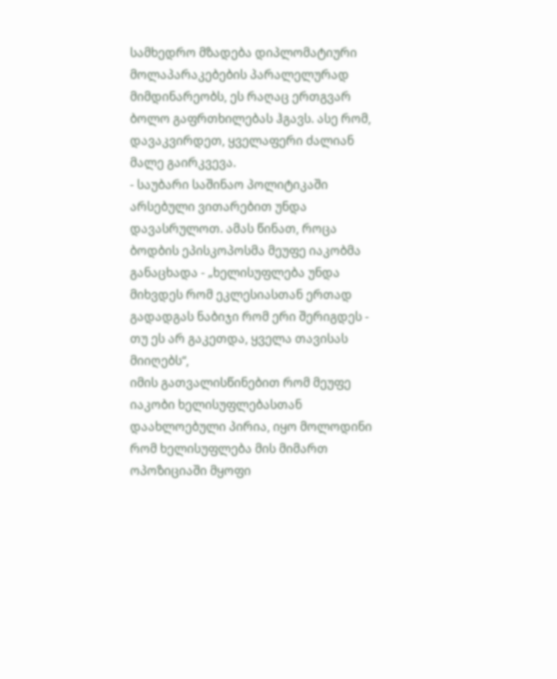სამხედრო მზადება დიპლომატიური მოლაპარაკებების პარალელურად მიმდინარეობს, ეს რაღაც ერთგვარ ბოლო გაფრთხილებას ჰგავს. ასე რომ, დავაკვირდეთ, ყველაფერი ძალიან მალე გაირკვევა.
- საუბარი საშინაო პოლიტიკაში არსებული ვითარებით უნდა დავასრულოთ. ამას წინათ, როცა ბოდბის ეპისკოპოსმა მეუფე იაკობმა განაცხადა - „ხელისუფლება უნდა მიხვდეს რომ ეკლესიასთან ერთად გადადგას ნაბიჯი რომ ერი შერიგდეს - თუ ეს არ გაკეთდა, ყველა თავისას მიიღებს“,
იმის გათვალისწინებით რომ მეუფე იაკობი ხელისუფლებასთან დაახლოებული პირია, იყო მოლოდინი რომ ხელისუფლება მის მიმართ ოპოზიციაში მყოფი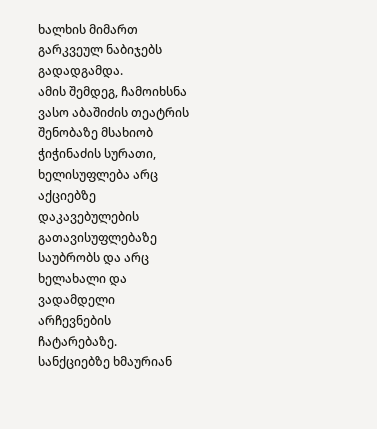ხალხის მიმართ გარკვეულ ნაბიჯებს გადადგამდა.
ამის შემდეგ, ჩამოიხსნა ვასო აბაშიძის თეატრის შენობაზე მსახიობ ჭიჭინაძის სურათი, ხელისუფლება არც აქციებზე დაკავებულების გათავისუფლებაზე საუბრობს და არც ხელახალი და ვადამდელი არჩევნების ჩატარებაზე.
სანქციებზე ხმაურიან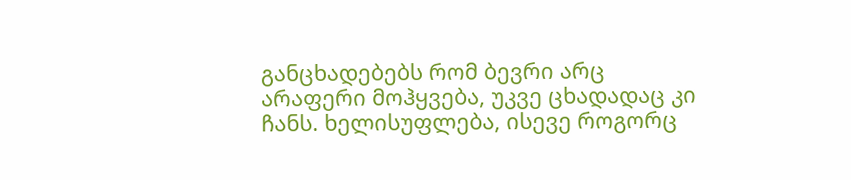განცხადებებს რომ ბევრი არც არაფერი მოჰყვება, უკვე ცხადადაც კი ჩანს. ხელისუფლება, ისევე როგორც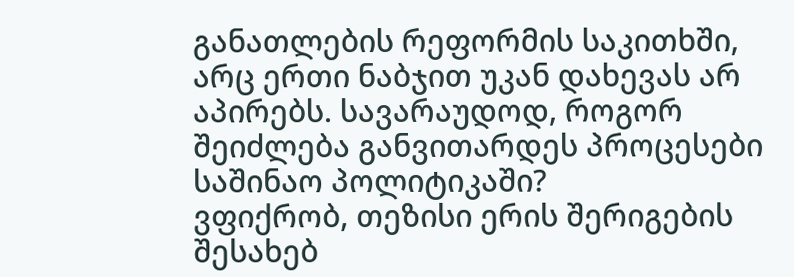განათლების რეფორმის საკითხში, არც ერთი ნაბჯით უკან დახევას არ აპირებს. სავარაუდოდ, როგორ შეიძლება განვითარდეს პროცესები საშინაო პოლიტიკაში?
ვფიქრობ, თეზისი ერის შერიგების შესახებ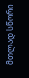მთლად სწორი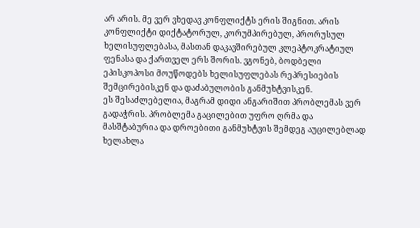არ არის. მე ვერ ვხედავ კონფლიქტს ერის შიგნით. არის კონფლიქტი დიქტატორულ, კორუმპირებულ, პრორუსულ ხელისუფლებასა, მასთან დაკავშირებულ კლეპტოკრატიულ ფენასა და ქართველ ერს შორის. ვგონებ, ბოდბელი ეპისკოპოსი მოუწოდებს ხელისუფლებას რეპრესიების შემცირებისკენ და დაძაბულობის განმუხტვისკენ.
ეს შესაძლებელია, მაგრამ დიდი ანგარიშით პრობლემას ვერ გადაჭრის. პრობლემა გაცილებით უფრო ღრმა და მასშტაბურია და დროებითი განმუხტვის შემდეგ აუცილებლად ხელახლა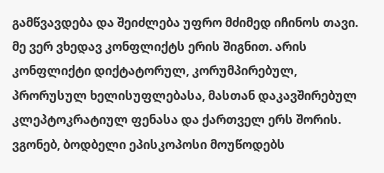გამწვავდება და შეიძლება უფრო მძიმედ იჩინოს თავი.
მე ვერ ვხედავ კონფლიქტს ერის შიგნით. არის კონფლიქტი დიქტატორულ, კორუმპირებულ, პრორუსულ ხელისუფლებასა, მასთან დაკავშირებულ კლეპტოკრატიულ ფენასა და ქართველ ერს შორის. ვგონებ, ბოდბელი ეპისკოპოსი მოუწოდებს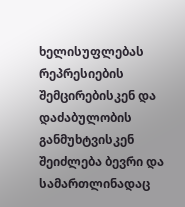ხელისუფლებას რეპრესიების შემცირებისკენ და დაძაბულობის განმუხტვისკენ
შეიძლება ბევრი და სამართლინადაც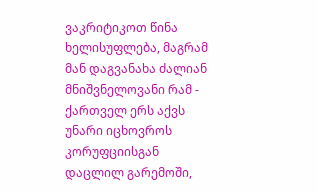ვაკრიტიკოთ წინა ხელისუფლება, მაგრამ მან დაგვანახა ძალიან მნიშვნელოვანი რამ - ქართველ ერს აქვს უნარი იცხოვროს კორუფციისგან დაცლილ გარემოში,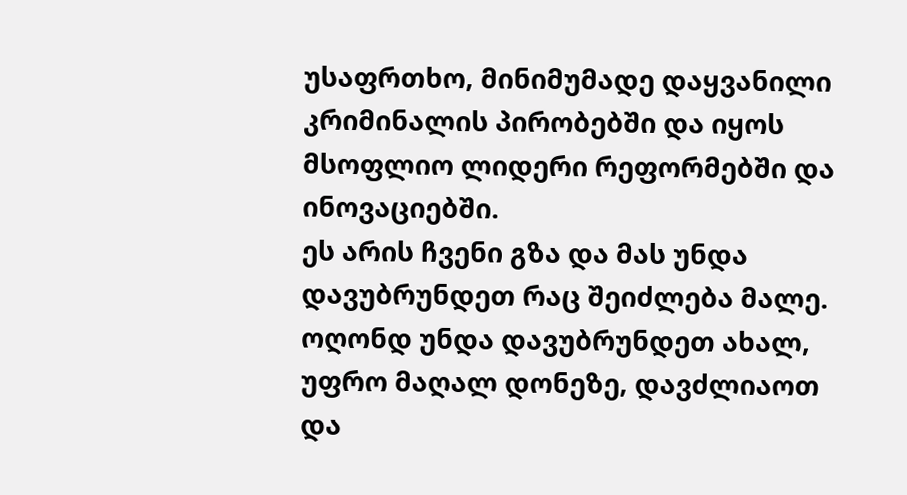უსაფრთხო, მინიმუმადე დაყვანილი კრიმინალის პირობებში და იყოს მსოფლიო ლიდერი რეფორმებში და ინოვაციებში.
ეს არის ჩვენი გზა და მას უნდა დავუბრუნდეთ რაც შეიძლება მალე. ოღონდ უნდა დავუბრუნდეთ ახალ, უფრო მაღალ დონეზე, დავძლიაოთ და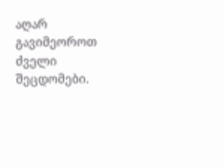აღარ გავიმეოროთ ძველი შეცდომები.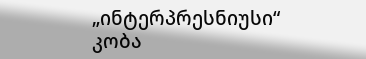„ინტერპრესნიუსი“
კობა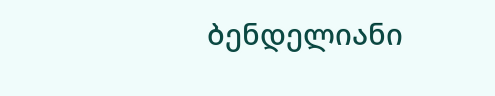ბენდელიანი